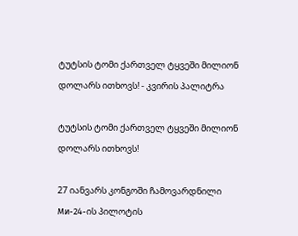ტუტსის ტომი ქართველ ტყვეში მილიონ დოლარს ითხოვს! - კვირის პალიტრა

ტუტსის ტომი ქართველ ტყვეში მილიონ დოლარს ითხოვს!

27 იანვარს კონგოში ჩამოვარდნილი Ми-24-ის პილოტის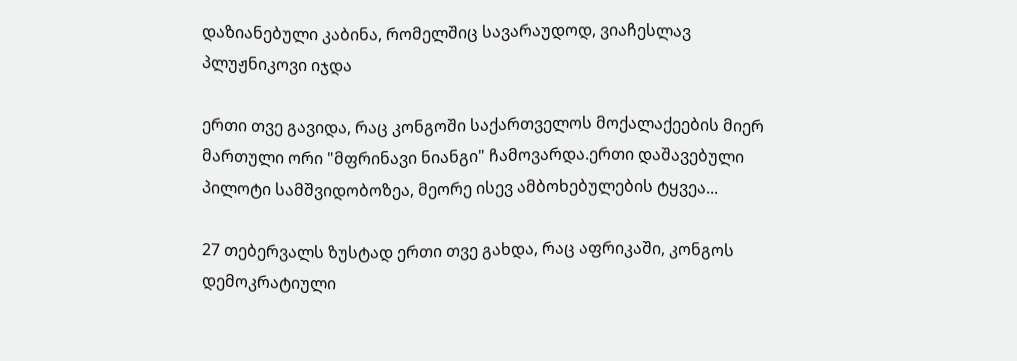დაზიანებული კაბინა, რომელშიც სავარაუდოდ, ვიაჩესლავ პლუჟნიკოვი იჯდა

ერთი თვე გავიდა, რაც კონგოში საქართველოს მოქალაქეების მიერ მართული ორი "მფრინავი ნიანგი" ჩამოვარდა.ერთი დაშავებული პილოტი სამშვიდობოზეა, მეორე ისევ ამბოხებულების ტყვეა...

27 თებერვალს ზუსტად ერთი თვე გახდა, რაც აფრიკაში, კონგოს დემოკრატიული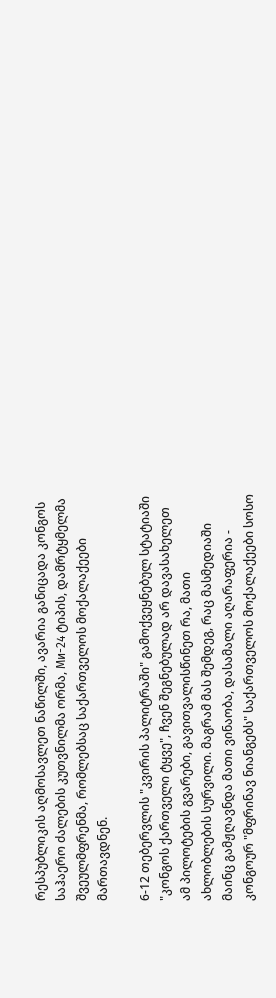რესპუბლიკის აღმოსავლეთ ნაწილში, ავარია განიცადა კონგოს საჰაერო ძალების კუთვნილმა ორმა, Ми-24 ტიპის, დამრტყმელმა შვეულმფრენმა, რომლებსაც საქართველოს მოქალაქეები მართავდნენ.

6-12 თებერვლის "კვირის პალიტრაში" გამოქვეყნებულ სტატიაში "კონგოს ქართველი ტყვე", ჩვენ შეგნებულად არ დავასახელეთ ამ პილოტების გვარები, გავითვალისწინეთ რა, მათი ახლობლების სურვილი. მაგრამ მას შემდეგ, რაც მასმედიაში მაინც გამჟღავნდა მათი ვინაობა, დასამალი აღარაფერია - კონგოურ "მფრინავ ნიანგებს" საქართველოს მოქალაქეები სოსო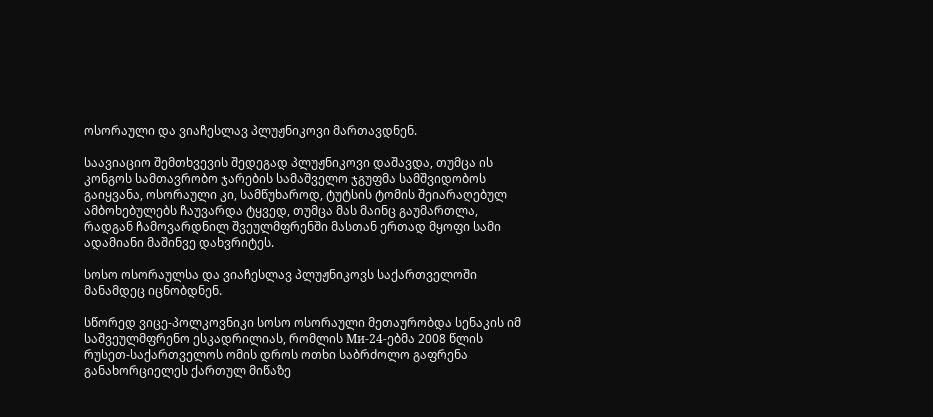ოსორაული და ვიაჩესლავ პლუჟნიკოვი მართავდნენ.

საავიაციო შემთხვევის შედეგად პლუჟნიკოვი დაშავდა, თუმცა ის კონგოს სამთავრობო ჯარების სამაშველო ჯგუფმა სამშვიდობოს გაიყვანა, ოსორაული კი, სამწუხაროდ, ტუტსის ტომის შეიარაღებულ ამბოხებულებს ჩაუვარდა ტყვედ, თუმცა მას მაინც გაუმართლა, რადგან ჩამოვარდნილ შვეულმფრენში მასთან ერთად მყოფი სამი ადამიანი მაშინვე დახვრიტეს.

სოსო ოსორაულსა და ვიაჩესლავ პლუჟნიკოვს საქართველოში მანამდეც იცნობდნენ.

სწორედ ვიცე-პოლკოვნიკი სოსო ოსორაული მეთაურობდა სენაკის იმ საშვეულმფრენო ესკადრილიას, რომლის Ми-24-ებმა 2008 წლის რუსეთ-საქართველოს ომის დროს ოთხი საბრძოლო გაფრენა განახორციელეს ქართულ მიწაზე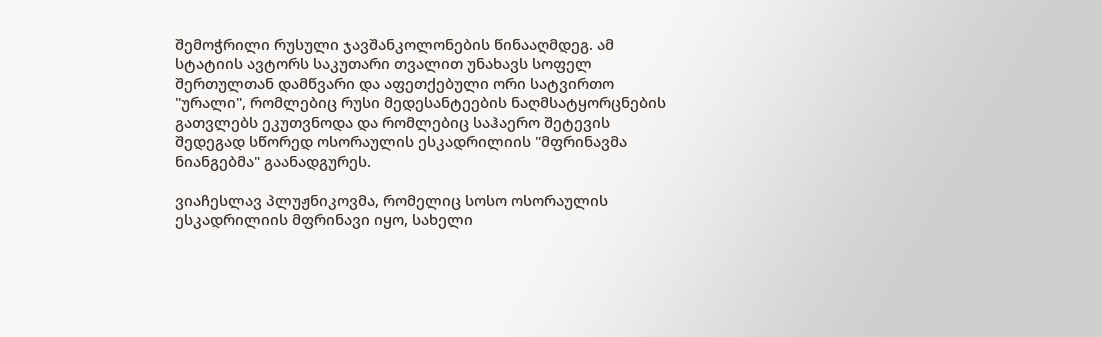შემოჭრილი რუსული ჯავშანკოლონების წინააღმდეგ. ამ სტატიის ავტორს საკუთარი თვალით უნახავს სოფელ შერთულთან დამწვარი და აფეთქებული ორი სატვირთო "ურალი", რომლებიც რუსი მედესანტეების ნაღმსატყორცნების გათვლებს ეკუთვნოდა და რომლებიც საჰაერო შეტევის შედეგად სწორედ ოსორაულის ესკადრილიის "მფრინავმა ნიანგებმა" გაანადგურეს.

ვიაჩესლავ პლუჟნიკოვმა, რომელიც სოსო ოსორაულის ესკადრილიის მფრინავი იყო, სახელი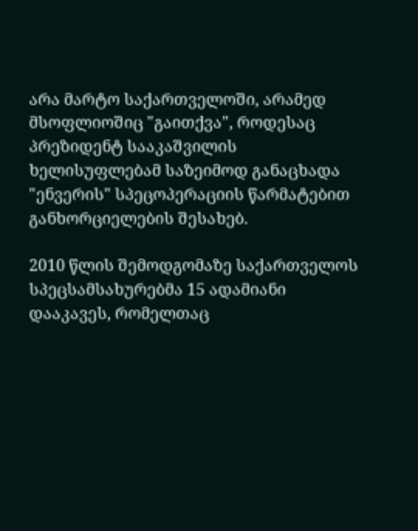არა მარტო საქართველოში, არამედ მსოფლიოშიც "გაითქვა", როდესაც პრეზიდენტ სააკაშვილის ხელისუფლებამ საზეიმოდ განაცხადა "ენვერის" სპეცოპერაციის წარმატებით განხორციელების შესახებ.

2010 წლის შემოდგომაზე საქართველოს სპეცსამსახურებმა 15 ადამიანი დააკავეს, რომელთაც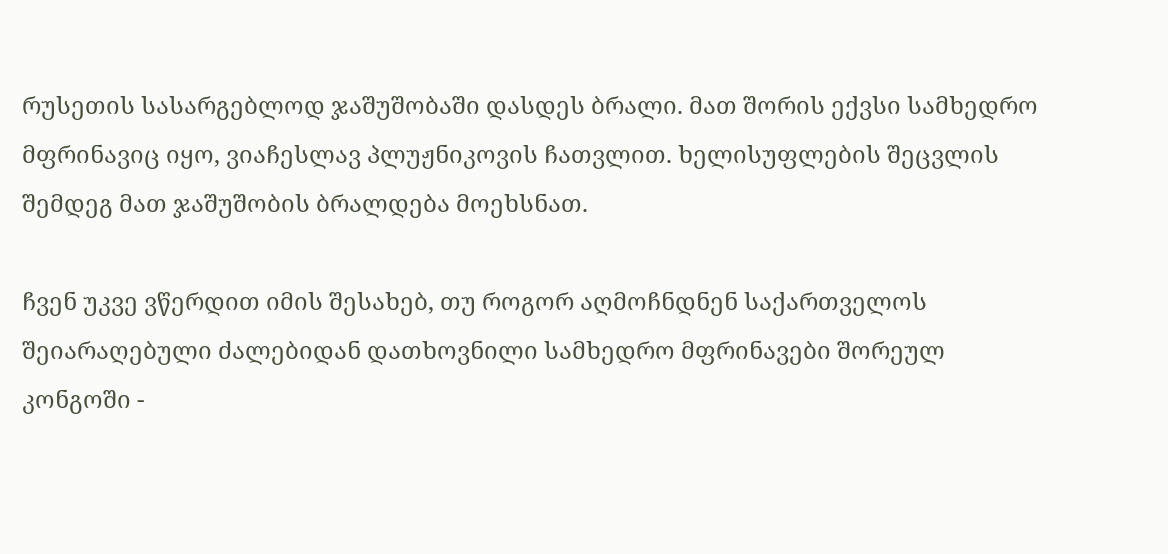რუსეთის სასარგებლოდ ჯაშუშობაში დასდეს ბრალი. მათ შორის ექვსი სამხედრო მფრინავიც იყო, ვიაჩესლავ პლუჟნიკოვის ჩათვლით. ხელისუფლების შეცვლის შემდეგ მათ ჯაშუშობის ბრალდება მოეხსნათ.

ჩვენ უკვე ვწერდით იმის შესახებ, თუ როგორ აღმოჩნდნენ საქართველოს შეიარაღებული ძალებიდან დათხოვნილი სამხედრო მფრინავები შორეულ კონგოში -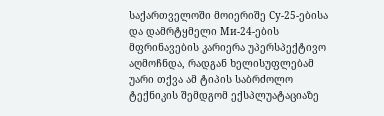საქართველოში მოიერიშე Су-25-ებისა და დამრტყმელი Ми-24-ების მფრინავების კარიერა უპერსპექტივო აღმოჩნდა, რადგან ხელისუფლებამ უარი თქვა ამ ტიპის საბრძოლო ტექნიკის შემდგომ ექსპლუატაციაზე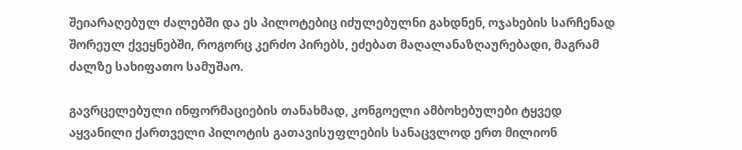შეიარაღებულ ძალებში და ეს პილოტებიც იძულებულნი გახდნენ, ოჯახების სარჩენად შორეულ ქვეყნებში, როგორც კერძო პირებს, ეძებათ მაღალანაზღაურებადი, მაგრამ ძალზე სახიფათო სამუშაო.

გავრცელებული ინფორმაციების თანახმად, კონგოელი ამბოხებულები ტყვედ აყვანილი ქართველი პილოტის გათავისუფლების სანაცვლოდ ერთ მილიონ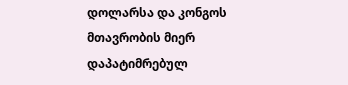დოლარსა და კონგოს მთავრობის მიერ დაპატიმრებულ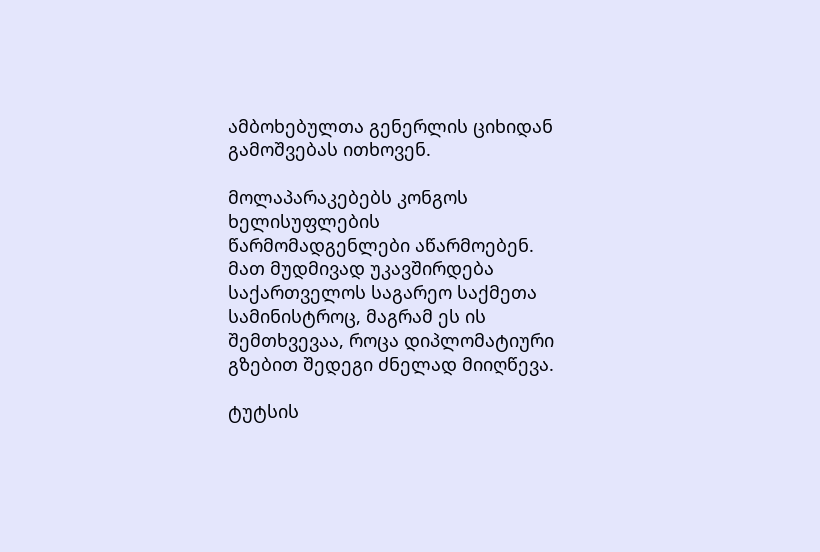ამბოხებულთა გენერლის ციხიდან გამოშვებას ითხოვენ.

მოლაპარაკებებს კონგოს ხელისუფლების წარმომადგენლები აწარმოებენ. მათ მუდმივად უკავშირდება საქართველოს საგარეო საქმეთა სამინისტროც, მაგრამ ეს ის შემთხვევაა, როცა დიპლომატიური გზებით შედეგი ძნელად მიიღწევა.

ტუტსის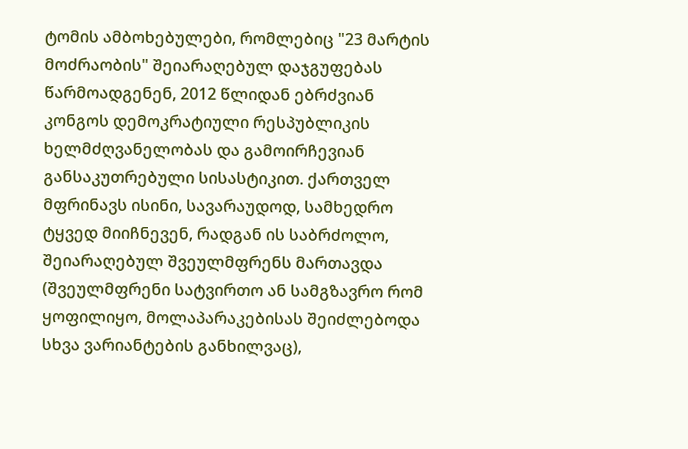ტომის ამბოხებულები, რომლებიც "23 მარტის მოძრაობის" შეიარაღებულ დაჯგუფებას წარმოადგენენ, 2012 წლიდან ებრძვიან კონგოს დემოკრატიული რესპუბლიკის ხელმძღვანელობას და გამოირჩევიან განსაკუთრებული სისასტიკით. ქართველ მფრინავს ისინი, სავარაუდოდ, სამხედრო ტყვედ მიიჩნევენ, რადგან ის საბრძოლო, შეიარაღებულ შვეულმფრენს მართავდა (შვეულმფრენი სატვირთო ან სამგზავრო რომ ყოფილიყო, მოლაპარაკებისას შეიძლებოდა სხვა ვარიანტების განხილვაც),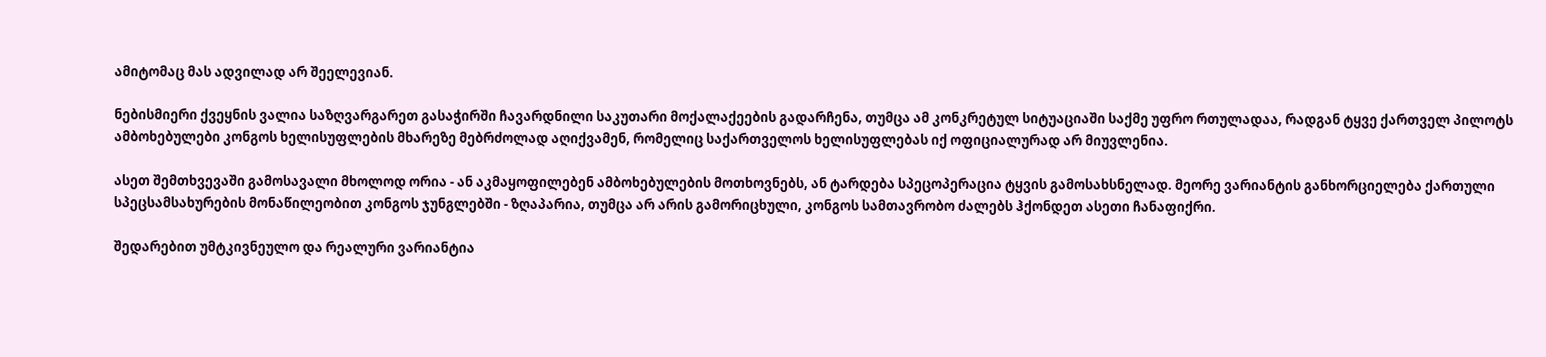ამიტომაც მას ადვილად არ შეელევიან.

ნებისმიერი ქვეყნის ვალია საზღვარგარეთ გასაჭირში ჩავარდნილი საკუთარი მოქალაქეების გადარჩენა, თუმცა ამ კონკრეტულ სიტუაციაში საქმე უფრო რთულადაა, რადგან ტყვე ქართველ პილოტს ამბოხებულები კონგოს ხელისუფლების მხარეზე მებრძოლად აღიქვამენ, რომელიც საქართველოს ხელისუფლებას იქ ოფიციალურად არ მიუვლენია.

ასეთ შემთხვევაში გამოსავალი მხოლოდ ორია - ან აკმაყოფილებენ ამბოხებულების მოთხოვნებს, ან ტარდება სპეცოპერაცია ტყვის გამოსახსნელად. მეორე ვარიანტის განხორციელება ქართული სპეცსამსახურების მონაწილეობით კონგოს ჯუნგლებში - ზღაპარია, თუმცა არ არის გამორიცხული, კონგოს სამთავრობო ძალებს ჰქონდეთ ასეთი ჩანაფიქრი.

შედარებით უმტკივნეულო და რეალური ვარიანტია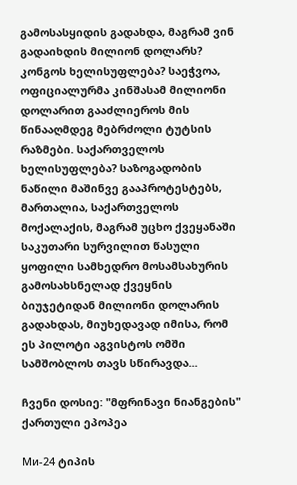გამოსასყიდის გადახდა, მაგრამ ვინ გადაიხდის მილიონ დოლარს? კონგოს ხელისუფლება? საეჭვოა, ოფიციალურმა კინშასამ მილიონი დოლარით გააძლიეროს მის წინააღმდეგ მებრძოლი ტუტსის რაზმები. საქართველოს ხელისუფლება? საზოგადობის ნაწილი მაშინვე გააპროტესტებს, მართალია, საქართველოს მოქალაქის, მაგრამ უცხო ქვეყანაში საკუთარი სურვილით წასული ყოფილი სამხედრო მოსამსახურის გამოსახსნელად ქვეყნის ბიუჯეტიდან მილიონი დოლარის გადახდას, მიუხედავად იმისა, რომ ეს პილოტი აგვისტოს ომში სამშობლოს თავს სწირავდა...

ჩვენი დოსიე: "მფრინავი ნიანგების" ქართული ეპოპეა

Ми-24 ტიპის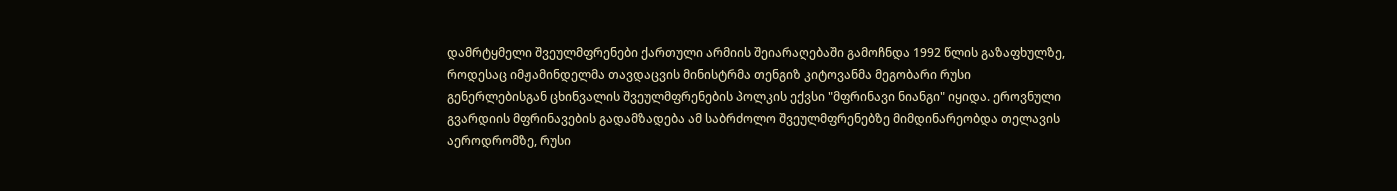დამრტყმელი შვეულმფრენები ქართული არმიის შეიარაღებაში გამოჩნდა 1992 წლის გაზაფხულზე, როდესაც იმჟამინდელმა თავდაცვის მინისტრმა თენგიზ კიტოვანმა მეგობარი რუსი გენერლებისგან ცხინვალის შვეულმფრენების პოლკის ექვსი "მფრინავი ნიანგი" იყიდა. ეროვნული გვარდიის მფრინავების გადამზადება ამ საბრძოლო შვეულმფრენებზე მიმდინარეობდა თელავის აეროდრომზე, რუსი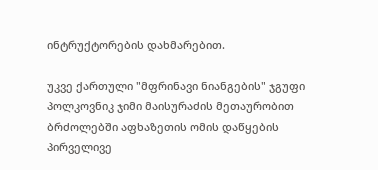ინტრუქტორების დახმარებით.

უკვე ქართული "მფრინავი ნიანგების" ჯგუფი პოლკოვნიკ ჯიმი მაისურაძის მეთაურობით ბრძოლებში აფხაზეთის ომის დაწყების პირველივე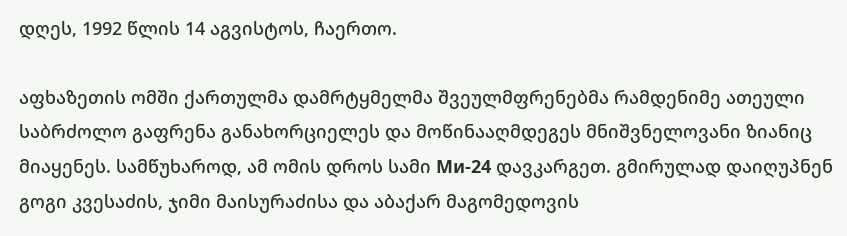დღეს, 1992 წლის 14 აგვისტოს, ჩაერთო.

აფხაზეთის ომში ქართულმა დამრტყმელმა შვეულმფრენებმა რამდენიმე ათეული საბრძოლო გაფრენა განახორციელეს და მოწინააღმდეგეს მნიშვნელოვანი ზიანიც მიაყენეს. სამწუხაროდ, ამ ომის დროს სამი Ми-24 დავკარგეთ. გმირულად დაიღუპნენ გოგი კვესაძის, ჯიმი მაისურაძისა და აბაქარ მაგომედოვის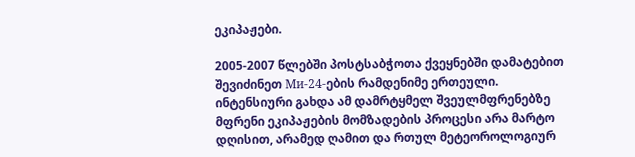ეკიპაჟები.

2005-2007 წლებში პოსტსაბჭოთა ქვეყნებში დამატებით შევიძინეთ Ми-24-ების რამდენიმე ერთეული. ინტენსიური გახდა ამ დამრტყმელ შვეულმფრენებზე მფრენი ეკიპაჟების მომზადების პროცესი არა მარტო დღისით, არამედ ღამით და რთულ მეტეოროლოგიურ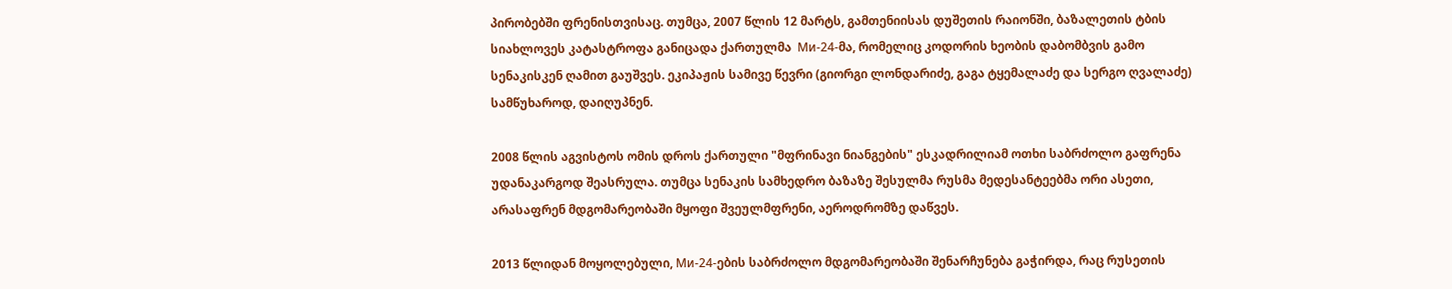პირობებში ფრენისთვისაც. თუმცა, 2007 წლის 12 მარტს, გამთენიისას დუშეთის რაიონში, ბაზალეთის ტბის სიახლოვეს კატასტროფა განიცადა ქართულმა  Ми-24-მა, რომელიც კოდორის ხეობის დაბომბვის გამო სენაკისკენ ღამით გაუშვეს. ეკიპაჟის სამივე წევრი (გიორგი ლონდარიძე, გაგა ტყემალაძე და სერგო ღვალაძე) სამწუხაროდ, დაიღუპნენ.

2008 წლის აგვისტოს ომის დროს ქართული "მფრინავი ნიანგების" ესკადრილიამ ოთხი საბრძოლო გაფრენა უდანაკარგოდ შეასრულა. თუმცა სენაკის სამხედრო ბაზაზე შესულმა რუსმა მედესანტეებმა ორი ასეთი, არასაფრენ მდგომარეობაში მყოფი შვეულმფრენი, აეროდრომზე დაწვეს.

2013 წლიდან მოყოლებული, Ми-24-ების საბრძოლო მდგომარეობაში შენარჩუნება გაჭირდა, რაც რუსეთის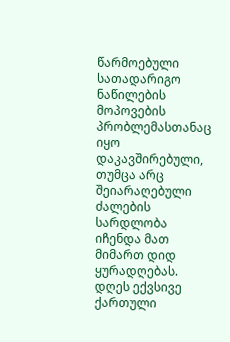წარმოებული სათადარიგო ნაწილების მოპოვების პრობლემასთანაც იყო დაკავშირებული, თუმცა არც შეიარაღებული ძალების სარდლობა იჩენდა მათ მიმართ დიდ ყურადღებას. დღეს ექვსივე ქართული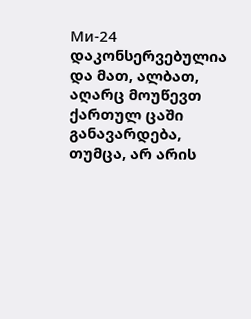Ми-24 დაკონსერვებულია და მათ, ალბათ, აღარც მოუწევთ ქართულ ცაში განავარდება, თუმცა, არ არის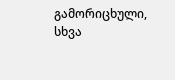გამორიცხული, სხვა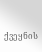ქვეყნის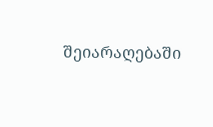შეიარაღებაში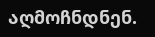აღმოჩნდნენ.